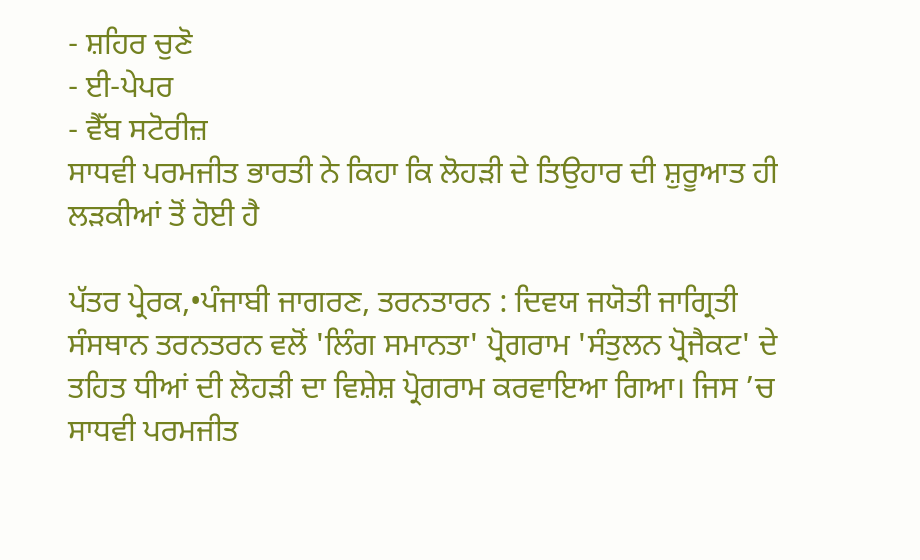- ਸ਼ਹਿਰ ਚੁਣੋ
- ਈ-ਪੇਪਰ
- ਵੈੱਬ ਸਟੋਰੀਜ਼
ਸਾਧਵੀ ਪਰਮਜੀਤ ਭਾਰਤੀ ਨੇ ਕਿਹਾ ਕਿ ਲੋਹੜੀ ਦੇ ਤਿਉਹਾਰ ਦੀ ਸ਼ੁਰੂਆਤ ਹੀ ਲੜਕੀਆਂ ਤੋਂ ਹੋਈ ਹੈ

ਪੱਤਰ ਪ੍ਰੇਰਕ,•ਪੰਜਾਬੀ ਜਾਗਰਣ, ਤਰਨਤਾਰਨ : ਦਿਵਯ ਜਯੋਤੀ ਜਾਗ੍ਰਿਤੀ ਸੰਸਥਾਨ ਤਰਨਤਰਨ ਵਲੋਂ 'ਲਿੰਗ ਸਮਾਨਤਾ' ਪ੍ਰੋਗਰਾਮ 'ਸੰਤੁਲਨ ਪ੍ਰੋਜੈਕਟ' ਦੇ ਤਹਿਤ ਧੀਆਂ ਦੀ ਲੋਹੜੀ ਦਾ ਵਿਸ਼ੇਸ਼ ਪ੍ਰੋਗਰਾਮ ਕਰਵਾਇਆ ਗਿਆ। ਜਿਸ ’ਚ ਸਾਧਵੀ ਪਰਮਜੀਤ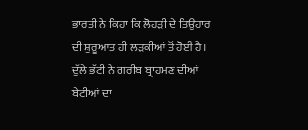ਭਾਰਤੀ ਨੇ ਕਿਹਾ ਕਿ ਲੋਹੜੀ ਦੇ ਤਿਉਹਾਰ ਦੀ ਸ਼ੁਰੂਆਤ ਹੀ ਲੜਕੀਆਂ ਤੋਂ ਹੋਈ ਹੈ। ਦੁੱਲੇ ਭੱਟੀ ਨੇ ਗਰੀਬ ਬ੍ਰਾਹਮਣ ਦੀਆਂ ਬੇਟੀਆਂ ਦਾ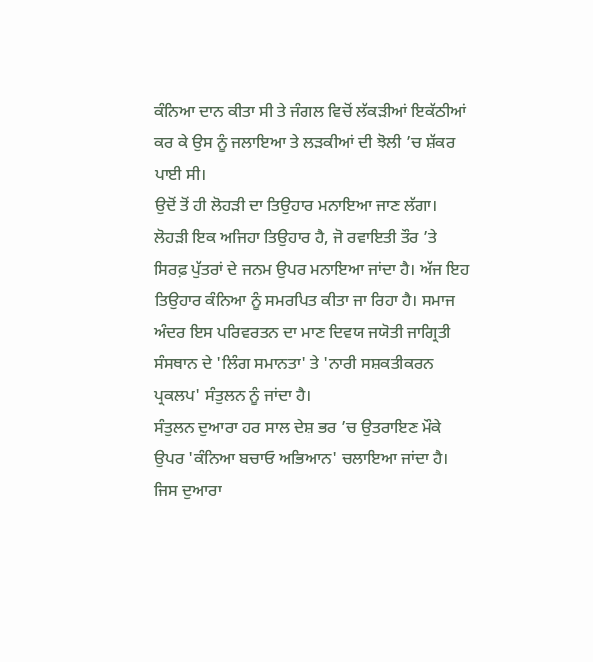ਕੰਨਿਆ ਦਾਨ ਕੀਤਾ ਸੀ ਤੇ ਜੰਗਲ ਵਿਚੋਂ ਲੱਕੜੀਆਂ ਇਕੱਠੀਆਂ ਕਰ ਕੇ ਉਸ ਨੂੰ ਜਲਾਇਆ ਤੇ ਲੜਕੀਆਂ ਦੀ ਝੋਲੀ ’ਚ ਸ਼ੱਕਰ ਪਾਈ ਸੀ।
ਉਦੋਂ ਤੋਂ ਹੀ ਲੋਹੜੀ ਦਾ ਤਿਉਹਾਰ ਮਨਾਇਆ ਜਾਣ ਲੱਗਾ। ਲੋਹੜੀ ਇਕ ਅਜਿਹਾ ਤਿਉਹਾਰ ਹੈ, ਜੋ ਰਵਾਇਤੀ ਤੌਰ ’ਤੇ ਸਿਰਫ਼ ਪੁੱਤਰਾਂ ਦੇ ਜਨਮ ਉਪਰ ਮਨਾਇਆ ਜਾਂਦਾ ਹੈ। ਅੱਜ ਇਹ ਤਿਉਹਾਰ ਕੰਨਿਆ ਨੂੰ ਸਮਰਪਿਤ ਕੀਤਾ ਜਾ ਰਿਹਾ ਹੈ। ਸਮਾਜ ਅੰਦਰ ਇਸ ਪਰਿਵਰਤਨ ਦਾ ਮਾਣ ਦਿਵਯ ਜਯੋਤੀ ਜਾਗ੍ਰਿਤੀ ਸੰਸਥਾਨ ਦੇ 'ਲਿੰਗ ਸਮਾਨਤਾ' ਤੇ 'ਨਾਰੀ ਸਸ਼ਕਤੀਕਰਨ ਪ੍ਰਕਲਪ' ਸੰਤੁਲਨ ਨੂੰ ਜਾਂਦਾ ਹੈ।
ਸੰਤੁਲਨ ਦੁਆਰਾ ਹਰ ਸਾਲ ਦੇਸ਼ ਭਰ ’ਚ ਉਤਰਾਇਣ ਮੌਕੇ ਉਪਰ 'ਕੰਨਿਆ ਬਚਾਓ ਅਭਿਆਨ' ਚਲਾਇਆ ਜਾਂਦਾ ਹੈ। ਜਿਸ ਦੁਆਰਾ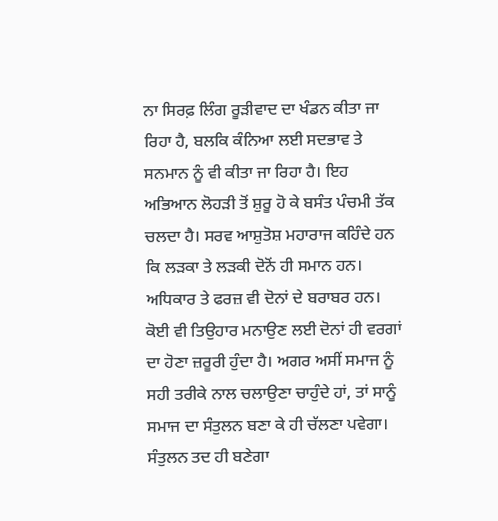ਨਾ ਸਿਰਫ਼ ਲਿੰਗ ਰੂੜੀਵਾਦ ਦਾ ਖੰਡਨ ਕੀਤਾ ਜਾ ਰਿਹਾ ਹੈ, ਬਲਕਿ ਕੰਨਿਆ ਲਈ ਸਦਭਾਵ ਤੇ ਸਨਮਾਨ ਨੂੰ ਵੀ ਕੀਤਾ ਜਾ ਰਿਹਾ ਹੈ। ਇਹ ਅਭਿਆਨ ਲੋਹੜੀ ਤੋਂ ਸ਼ੁਰੂ ਹੋ ਕੇ ਬਸੰਤ ਪੰਚਮੀ ਤੱਕ ਚਲਦਾ ਹੈ। ਸਰਵ ਆਸ਼ੁਤੋਸ਼ ਮਹਾਰਾਜ ਕਹਿੰਦੇ ਹਨ ਕਿ ਲੜਕਾ ਤੇ ਲੜਕੀ ਦੋਨੋਂ ਹੀ ਸਮਾਨ ਹਨ। ਅਧਿਕਾਰ ਤੇ ਫਰਜ਼ ਵੀ ਦੋਨਾਂ ਦੇ ਬਰਾਬਰ ਹਨ। ਕੋਈ ਵੀ ਤਿਉਹਾਰ ਮਨਾਉਣ ਲਈ ਦੋਨਾਂ ਹੀ ਵਰਗਾਂ ਦਾ ਹੋਣਾ ਜ਼ਰੂਰੀ ਹੁੰਦਾ ਹੈ। ਅਗਰ ਅਸੀਂ ਸਮਾਜ ਨੂੰ ਸਹੀ ਤਰੀਕੇ ਨਾਲ ਚਲਾਉਣਾ ਚਾਹੁੰਦੇ ਹਾਂ, ਤਾਂ ਸਾਨੂੰ ਸਮਾਜ ਦਾ ਸੰਤੁਲਨ ਬਣਾ ਕੇ ਹੀ ਚੱਲਣਾ ਪਵੇਗਾ।
ਸੰਤੁਲਨ ਤਦ ਹੀ ਬਣੇਗਾ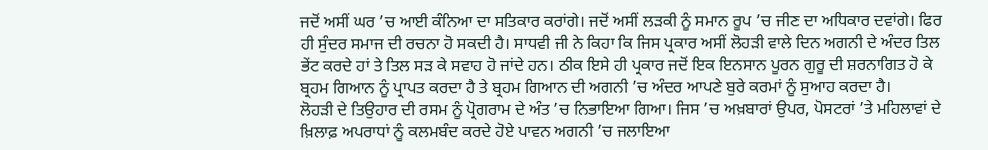ਜਦੋਂ ਅਸੀਂ ਘਰ ’ਚ ਆਈ ਕੰਨਿਆ ਦਾ ਸਤਿਕਾਰ ਕਰਾਂਗੇ। ਜਦੋਂ ਅਸੀਂ ਲੜਕੀ ਨੂੰ ਸਮਾਨ ਰੂਪ ’ਚ ਜੀਣ ਦਾ ਅਧਿਕਾਰ ਦਵਾਂਗੇ। ਫਿਰ ਹੀ ਸੁੰਦਰ ਸਮਾਜ ਦੀ ਰਚਨਾ ਹੋ ਸਕਦੀ ਹੈ। ਸਾਧਵੀ ਜੀ ਨੇ ਕਿਹਾ ਕਿ ਜਿਸ ਪ੍ਰਕਾਰ ਅਸੀਂ ਲੋਹੜੀ ਵਾਲੇ ਦਿਨ ਅਗਨੀ ਦੇ ਅੰਦਰ ਤਿਲ ਭੇਂਟ ਕਰਦੇ ਹਾਂ ਤੇ ਤਿਲ ਸੜ ਕੇ ਸਵਾਹ ਹੋ ਜਾਂਦੇ ਹਨ। ਠੀਕ ਇਸੇ ਹੀ ਪ੍ਰਕਾਰ ਜਦੋਂ ਇਕ ਇਨਸਾਨ ਪੂਰਨ ਗੁਰੂ ਦੀ ਸ਼ਰਨਾਗਿਤ ਹੋ ਕੇ ਬ੍ਰਹਮ ਗਿਆਨ ਨੂੰ ਪ੍ਰਾਪਤ ਕਰਦਾ ਹੈ ਤੇ ਬ੍ਰਹਮ ਗਿਆਨ ਦੀ ਅਗਨੀ ’ਚ ਅੰਦਰ ਆਪਣੇ ਬੁਰੇ ਕਰਮਾਂ ਨੂੰ ਸੁਆਹ ਕਰਦਾ ਹੈ।
ਲੋਹੜੀ ਦੇ ਤਿਉਹਾਰ ਦੀ ਰਸਮ ਨੂੰ ਪ੍ਰੋਗਰਾਮ ਦੇ ਅੰਤ ’ਚ ਨਿਭਾਇਆ ਗਿਆ। ਜਿਸ ’ਚ ਅਖ਼ਬਾਰਾਂ ਉਪਰ, ਪੋਸਟਰਾਂ ’ਤੇ ਮਹਿਲਾਵਾਂ ਦੇ ਖ਼ਿਲਾਫ਼ ਅਪਰਾਧਾਂ ਨੂੰ ਕਲਮਬੰਦ ਕਰਦੇ ਹੋਏ ਪਾਵਨ ਅਗਨੀ ’ਚ ਜਲਾਇਆ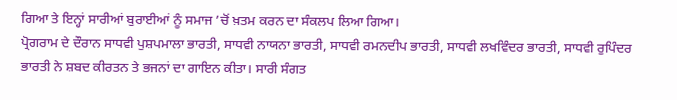ਗਿਆ ਤੇ ਇਨ੍ਹਾਂ ਸਾਰੀਆਂ ਬੁਰਾਈਆਂ ਨੂੰ ਸਮਾਜ ’ਚੋਂ ਖ਼ਤਮ ਕਰਨ ਦਾ ਸੰਕਲਪ ਲਿਆ ਗਿਆ।
ਪ੍ਰੋਗਰਾਮ ਦੇ ਦੌਰਾਨ ਸਾਧਵੀ ਪੁਸ਼ਪਮਾਲਾ ਭਾਰਤੀ, ਸਾਧਵੀ ਨਾਯਨਾ ਭਾਰਤੀ, ਸਾਧਵੀ ਰਮਨਦੀਪ ਭਾਰਤੀ, ਸਾਧਵੀ ਲਖਵਿੰਦਰ ਭਾਰਤੀ, ਸਾਧਵੀ ਰੁਪਿੰਦਰ ਭਾਰਤੀ ਨੇ ਸ਼ਬਦ ਕੀਰਤਨ ਤੇ ਭਜਨਾਂ ਦਾ ਗਾਇਨ ਕੀਤਾ। ਸਾਰੀ ਸੰਗਤ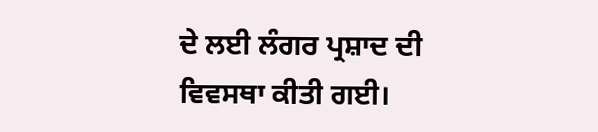ਦੇ ਲਈ ਲੰਗਰ ਪ੍ਰਸ਼ਾਦ ਦੀ ਵਿਵਸਥਾ ਕੀਤੀ ਗਈ।